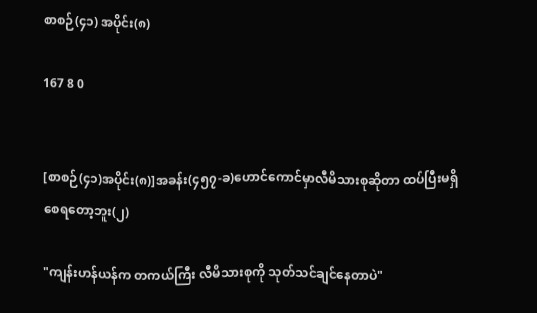စာစဉ်(၄၁) အပိုင်း(၈)

167 8 0


[စာစဉ်(၄၁)အပိုင်း(၈)]အခန်း(၄၅၇-ခ)ဟောင်ကောင်မှာလီမိသားစုဆိုတာ ထပ်ပြီးမရှိစေရတော့ဘူး(၂)

"ကျန်းဟန်ယန်က တကယ်ကြီး လီမိသားစုကို သုတ်သင်ချင်နေတာပဲ"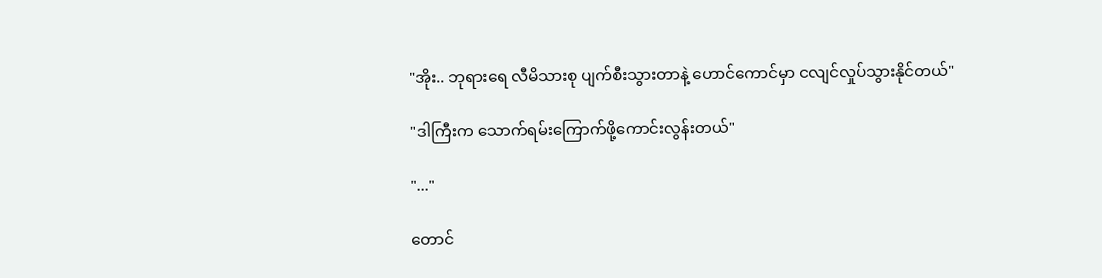"အိုး.. ဘုရားရေ လီမိသားစု ပျက်စီးသွားတာနဲ့ ဟောင်ကောင်မှာ ငလျင်လှုပ်သွားနိုင်တယ်"

"ဒါကြီးက သောက်ရမ်းကြောက်ဖို့ကောင်းလွန်းတယ်"

"..."

တောင်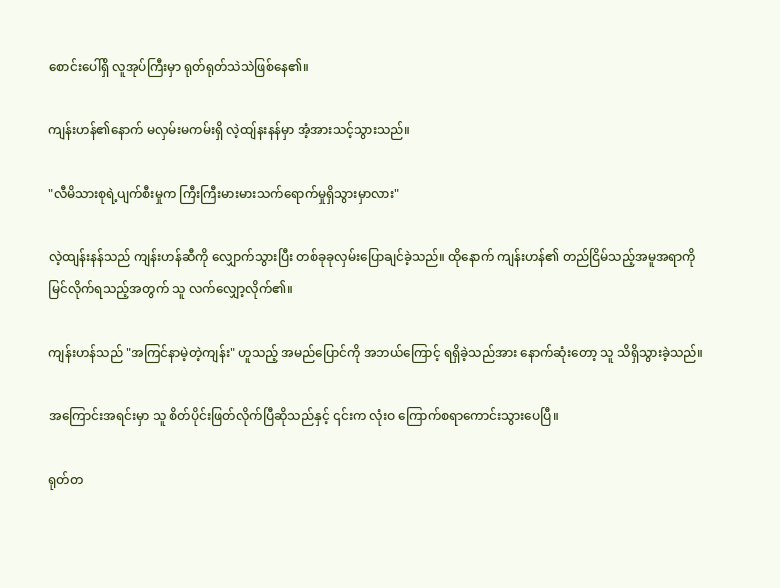စောင်းပေါ်ရှိ လူအုပ်ကြီးမှာ ရုတ်ရုတ်သဲသဲဖြစ်နေ၏။

ကျန်းဟန်၏နောက် မလှမ်းမကမ်းရှိ လဲ့ထျ်နးနန်မှာ အံ့အားသင့်သွားသည်။

"လီမိသားစုရဲ့ပျက်စီးမှုက ကြီးကြီးမားမားသက်ရောက်မှုရှိသွားမှာလား"

လဲ့ထျန်းနန်သည် ကျန်းဟန်ဆီကို လျှောက်သွားပြီး တစ်ခုခုလှမ်းပြောချင်ခဲ့သည်။ ထိုနောက် ကျန်းဟန်၏ တည်ငြိမ်သည့်အမူအရာကို မြင်လိုက်ရသည့်အတွက် သူ လက်လျှော့လိုက်၏။

ကျန်းဟန်သည် "အကြင်နာမဲ့တဲ့ကျန်း" ဟူသည့် အမည်ပြောင်ကို အဘယ်ကြောင့် ရရှိခဲ့သည်အား နောက်ဆုံးတော့ သူ သိရှိသွားခဲ့သည်။

အကြောင်းအရင်းမှာ သူ စိတ်ပိုင်းဖြတ်လိုက်ပြီဆိုသည်နှင့် ၎င်းက လုံးဝ ကြောက်စရာကောင်းသွားပေပြီ။

ရုတ်တ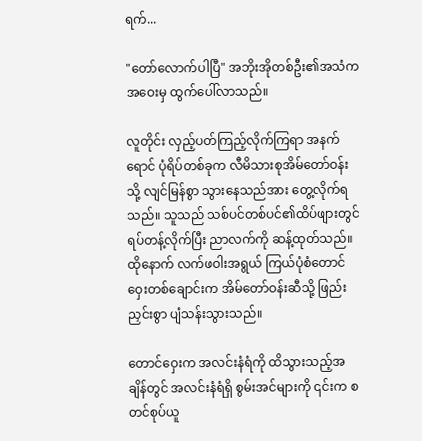ရက်...

"တော်လောက်ပါပြီ" အဘိုးအိုတစ်ဦး၏အသံက အဝေးမှ ထွက်ပေါ်လာသည်။

လူတိုင်း လှည့်ပတ်ကြည့်လိုက်ကြရာ အနက်ရောင် ပုံရိပ်တစ်ခုက လီမိသားစုအိမ်တော်ဝန်းသို့ လျင်မြန်စွာ သွားနေသည်အား တွေ့လိုက်ရသည်။ သူသည် သစ်ပင်တစ်ပင်၏ထိပ်ဖျားတွင် ရပ်တန့်လိုက်ပြီး ညာလက်ကို ဆန့်ထုတ်သည်။ ထိုနောက် လက်ဖဝါးအရွယ် ကြယ်ပုံစံတောင်ဝှေးတစ်ချောင်းက အိမ်တော်ဝန်းဆီသို့ ဖြည်းညှင်းစွာ ပျံသန်းသွားသည်။

တောင်ဝှေးက အလင်းနံရံကို ထိသွားသည့်အချိန်တွင် အလင်းနံရံရှိ စွမ်းအင်များကို ၎င်းက စတင်စုပ်ယူ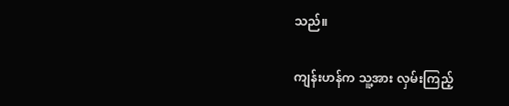သည်။

ကျန်းဟန်က သူ့အား လှမ်းကြည့်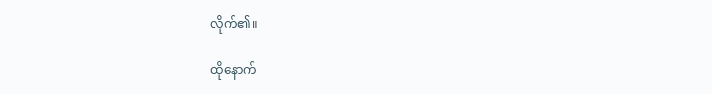လိုက်၏။

ထိုနောက်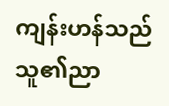ကျန်းဟန်သည် သူ၏ညာ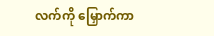လက်ကို မြှောက်ကာ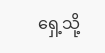ရှေ့သို့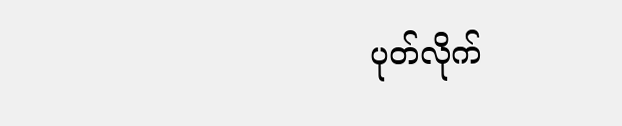ပုတ်လိုက်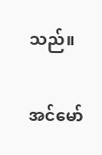သည်။

အင်မော်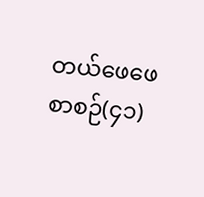တယ်ဖေဖေ စာစဉ်(၄၁)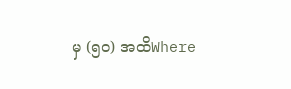မှ (၅၀) အထိWhere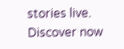stories live. Discover now